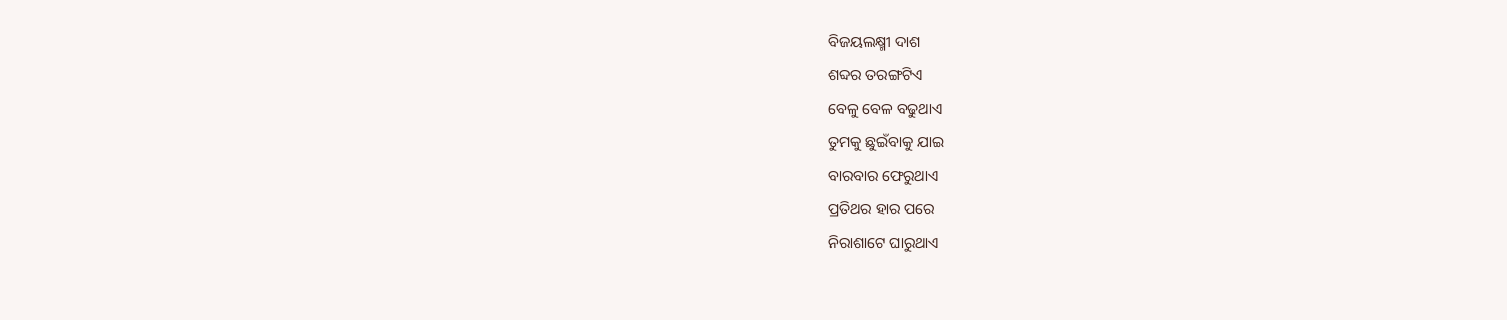ବିଜୟଲକ୍ଷ୍ମୀ ଦାଶ
ଶବ୍ଦର ତରଙ୍ଗଟିଏ
ବେଳୁ ବେଳ ବଢୁଥାଏ
ତୁମକୁ ଛୁଇଁବାକୁ ଯାଇ
ବାରବାର ଫେରୁଥାଏ
ପ୍ରତିଥର ହାର ପରେ
ନିରାଶାଟେ ଘାରୁଥାଏ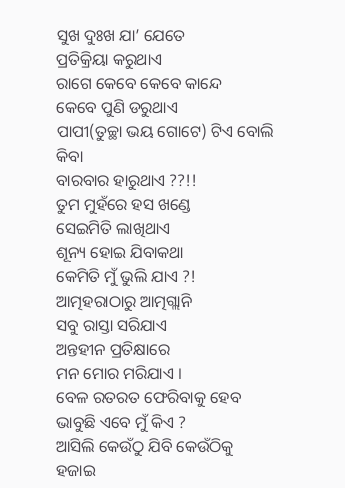ସୁଖ ଦୁଃଖ ଯା’ ଯେତେ
ପ୍ରତିକ୍ରିୟା କରୁଥାଏ
ରାଗେ କେବେ କେବେ କାନ୍ଦେ
କେବେ ପୁଣି ଡରୁଥାଏ
ପାପୀ(ତୁଚ୍ଛା ଭୟ ଗୋଟେ) ଟିଏ ବୋଲି କିବା
ବାରବାର ହାରୁଥାଏ ??!!
ତୁମ ମୁହଁରେ ହସ ଖଣ୍ଡେ
ସେଇମିତି ଲାଖିଥାଏ
ଶୂନ୍ୟ ହୋଇ ଯିବାକଥା
କେମିତି ମୁଁ ଭୁଲି ଯାଏ ?!
ଆତ୍ମହରାଠାରୁ ଆତ୍ମଗ୍ଲାନି
ସବୁ ରାସ୍ତା ସରିଯାଏ
ଅନ୍ତହୀନ ପ୍ରତିକ୍ଷାରେ
ମନ ମୋର ମରିଯାଏ ।
ବେଳ ରତରତ ଫେରିବାକୁ ହେବ
ଭାବୁଛି ଏବେ ମୁଁ କିଏ ?
ଆସିଲି କେଉଁଠୁ ଯିବି କେଉଁଠିକୁ
ହଜାଇ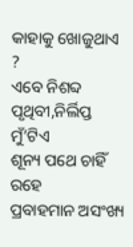କାହାକୁ ଖୋଜୁଥାଏ ?
ଏବେ ନିଶବ୍ଦ ପୃଥିବୀ,ନିର୍ଲିପ୍ତ ମୁଁ’ଟିଏ
ଶୂନ୍ୟ ପଥେ ଚାହିଁ ରହେ
ପ୍ରବାହମାନ ଅସଂଖ୍ୟ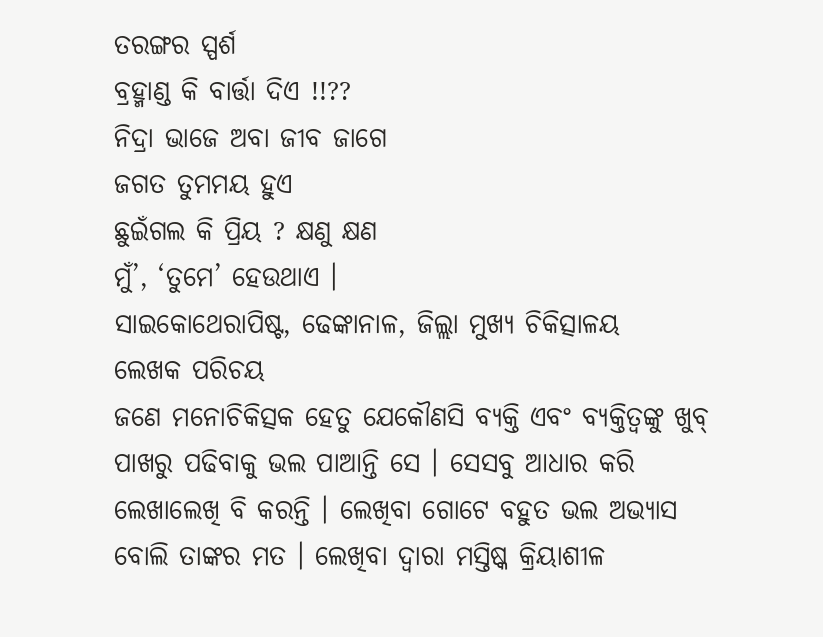ତରଙ୍ଗର ସ୍ପର୍ଶ
ବ୍ରହ୍ମାଣ୍ଡ କି ବାର୍ତ୍ତା ଦିଏ !!??
ନିଦ୍ରା ଭାଜେ ଅବା ଜୀବ ଜାଗେ
ଜଗତ ତୁମମୟ ହୁଏ
ଛୁଇଁଗଲ କି ପ୍ରିୟ ? କ୍ଷଣୁ କ୍ଷଣ
ମୁଁ’, ‘ତୁମେ’ ହେଉଥାଏ ।
ସାଇକୋଥେରାପିଷ୍ଟ, ଢେଙ୍କାନାଳ, ଜିଲ୍ଲା ମୁଖ୍ୟ ଚିକିତ୍ସାଳୟ
ଲେଖକ ପରିଚୟ
ଜଣେ ମନୋଚିକିତ୍ସକ ହେତୁ ଯେକୌଣସି ବ୍ୟକ୍ତି ଏବଂ ବ୍ୟକ୍ତିତ୍ଵଙ୍କୁ ଖୁବ୍ ପାଖରୁ ପଢିବାକୁ ଭଲ ପାଆନ୍ତି ସେ । ସେସବୁ ଆଧାର କରି ଲେଖାଲେଖି ବି କରନ୍ତି । ଲେଖିବା ଗୋଟେ ବହୁତ ଭଲ ଅଭ୍ୟାସ ବୋଲି ତାଙ୍କର ମତ । ଲେଖିବା ଦ୍ଵାରା ମସ୍ତିଷ୍କ କ୍ରିୟାଶୀଳ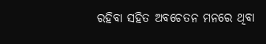ରହିବା ସହିତ ଅବଚେତନ ମନରେ ଥିବା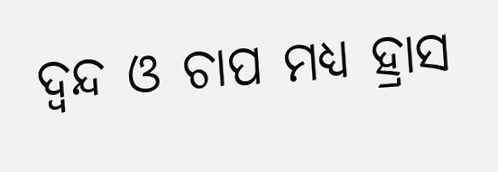ଦ୍ୱନ୍ଦ ଓ ଚାପ ମଧ୍ୟ ହ୍ରାସ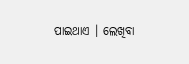ପାଇଥାଏ । ଲେଖିବା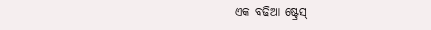ଏକ ବଢିଆ ଷ୍ଟ୍ରେସ୍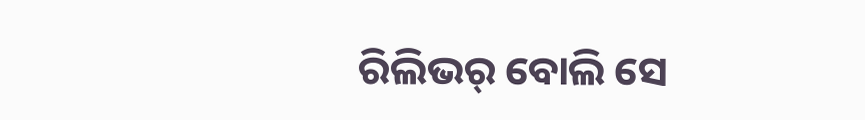ରିଲିଭର୍ ବୋଲି ସେ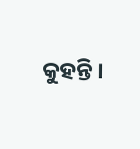କୁହନ୍ତି ।